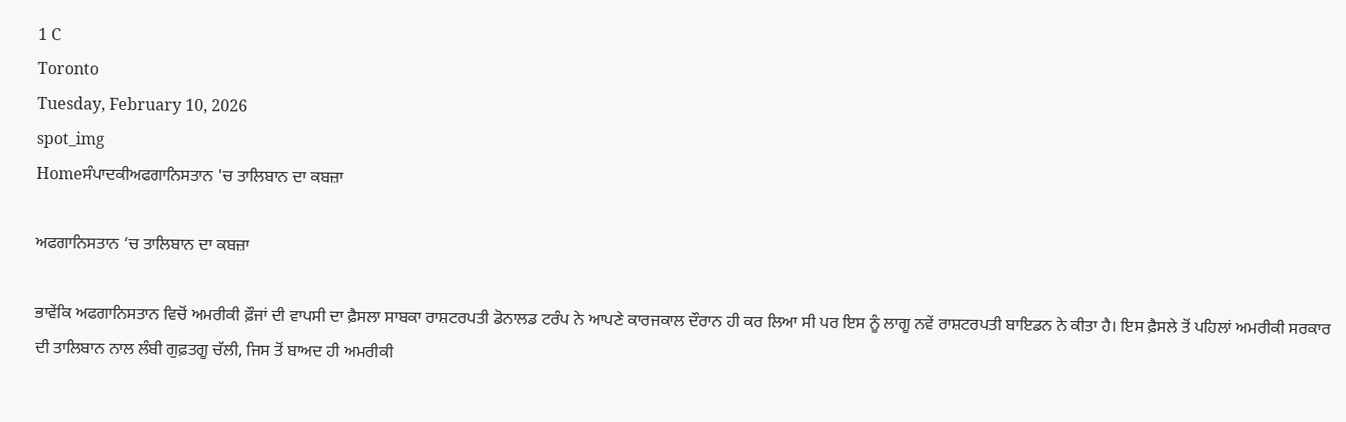1 C
Toronto
Tuesday, February 10, 2026
spot_img
Homeਸੰਪਾਦਕੀਅਫਗਾਨਿਸਤਾਨ 'ਚ ਤਾਲਿਬਾਨ ਦਾ ਕਬਜ਼ਾ

ਅਫਗਾਨਿਸਤਾਨ ‘ਚ ਤਾਲਿਬਾਨ ਦਾ ਕਬਜ਼ਾ

ਭਾਵੇਂਕਿ ਅਫਗਾਨਿਸਤਾਨ ਵਿਚੋਂ ਅਮਰੀਕੀ ਫ਼ੌਜਾਂ ਦੀ ਵਾਪਸੀ ਦਾ ਫ਼ੈਸਲਾ ਸਾਬਕਾ ਰਾਸ਼ਟਰਪਤੀ ਡੋਨਾਲਡ ਟਰੰਪ ਨੇ ਆਪਣੇ ਕਾਰਜਕਾਲ ਦੌਰਾਨ ਹੀ ਕਰ ਲਿਆ ਸੀ ਪਰ ਇਸ ਨੂੰ ਲਾਗੂ ਨਵੇਂ ਰਾਸ਼ਟਰਪਤੀ ਬਾਇਡਨ ਨੇ ਕੀਤਾ ਹੈ। ਇਸ ਫ਼ੈਸਲੇ ਤੋਂ ਪਹਿਲਾਂ ਅਮਰੀਕੀ ਸਰਕਾਰ ਦੀ ਤਾਲਿਬਾਨ ਨਾਲ ਲੰਬੀ ਗੁਫ਼ਤਗੂ ਚੱਲੀ, ਜਿਸ ਤੋਂ ਬਾਅਦ ਹੀ ਅਮਰੀਕੀ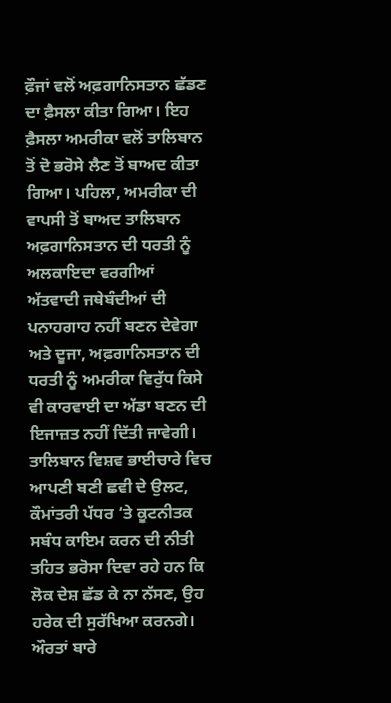ਫ਼ੌਜਾਂ ਵਲੋਂ ਅਫ਼ਗਾਨਿਸਤਾਨ ਛੱਡਣ ਦਾ ਫ਼ੈਸਲਾ ਕੀਤਾ ਗਿਆ। ਇਹ ਫ਼ੈਸਲਾ ਅਮਰੀਕਾ ਵਲੋਂ ਤਾਲਿਬਾਨ ਤੋਂ ਦੋ ਭਰੋਸੇ ਲੈਣ ਤੋਂ ਬਾਅਦ ਕੀਤਾ ਗਿਆ। ਪਹਿਲਾ, ਅਮਰੀਕਾ ਦੀ ਵਾਪਸੀ ਤੋਂ ਬਾਅਦ ਤਾਲਿਬਾਨ ਅਫ਼ਗਾਨਿਸਤਾਨ ਦੀ ਧਰਤੀ ਨੂੰ ਅਲਕਾਇਦਾ ਵਰਗੀਆਂ ਅੱਤਵਾਦੀ ਜਥੇਬੰਦੀਆਂ ਦੀ ਪਨਾਹਗਾਹ ਨਹੀਂ ਬਣਨ ਦੇਵੇਗਾ ਅਤੇ ਦੂਜਾ, ਅਫ਼ਗਾਨਿਸਤਾਨ ਦੀ ਧਰਤੀ ਨੂੰ ਅਮਰੀਕਾ ਵਿਰੁੱਧ ਕਿਸੇ ਵੀ ਕਾਰਵਾਈ ਦਾ ਅੱਡਾ ਬਣਨ ਦੀ ਇਜਾਜ਼ਤ ਨਹੀਂ ਦਿੱਤੀ ਜਾਵੇਗੀ।
ਤਾਲਿਬਾਨ ਵਿਸ਼ਵ ਭਾਈਚਾਰੇ ਵਿਚ ਆਪਣੀ ਬਣੀ ਛਵੀ ਦੇ ਉਲਟ, ਕੌਮਾਂਤਰੀ ਪੱਧਰ ‘ਤੇ ਕੂਟਨੀਤਕ ਸਬੰਧ ਕਾਇਮ ਕਰਨ ਦੀ ਨੀਤੀ ਤਹਿਤ ਭਰੋਸਾ ਦਿਵਾ ਰਹੇ ਹਨ ਕਿ ਲੋਕ ਦੇਸ਼ ਛੱਡ ਕੇ ਨਾ ਨੱਸਣ, ਉਹ ਹਰੇਕ ਦੀ ਸੁਰੱਖਿਆ ਕਰਨਗੇ। ਔਰਤਾਂ ਬਾਰੇ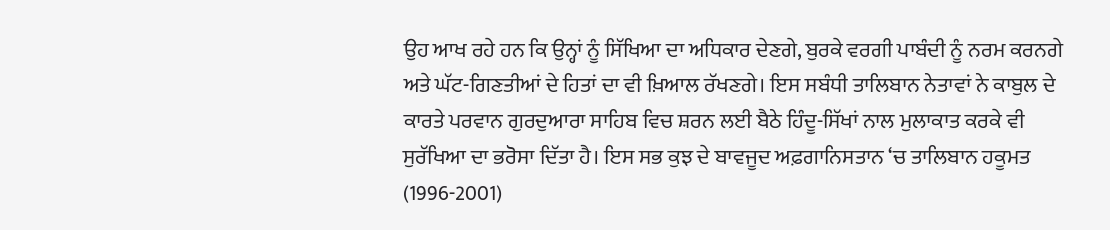ਉਹ ਆਖ ਰਹੇ ਹਨ ਕਿ ਉਨ੍ਹਾਂ ਨੂੰ ਸਿੱਖਿਆ ਦਾ ਅਧਿਕਾਰ ਦੇਣਗੇ, ਬੁਰਕੇ ਵਰਗੀ ਪਾਬੰਦੀ ਨੂੰ ਨਰਮ ਕਰਨਗੇ ਅਤੇ ਘੱਟ-ਗਿਣਤੀਆਂ ਦੇ ਹਿਤਾਂ ਦਾ ਵੀ ਖ਼ਿਆਲ ਰੱਖਣਗੇ। ਇਸ ਸਬੰਧੀ ਤਾਲਿਬਾਨ ਨੇਤਾਵਾਂ ਨੇ ਕਾਬੁਲ ਦੇ ਕਾਰਤੇ ਪਰਵਾਨ ਗੁਰਦੁਆਰਾ ਸਾਹਿਬ ਵਿਚ ਸ਼ਰਨ ਲਈ ਬੈਠੇ ਹਿੰਦੂ-ਸਿੱਖਾਂ ਨਾਲ ਮੁਲਾਕਾਤ ਕਰਕੇ ਵੀ ਸੁਰੱਖਿਆ ਦਾ ਭਰੋਸਾ ਦਿੱਤਾ ਹੈ। ਇਸ ਸਭ ਕੁਝ ਦੇ ਬਾਵਜੂਦ ਅਫ਼ਗਾਨਿਸਤਾਨ ‘ਚ ਤਾਲਿਬਾਨ ਹਕੂਮਤ (1996-2001)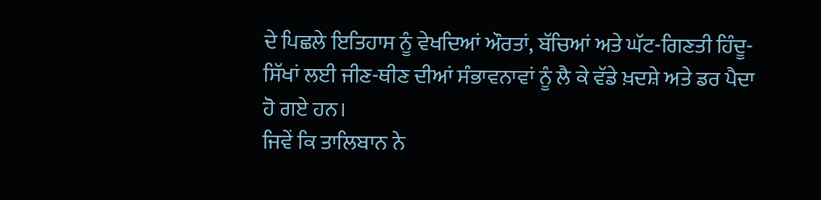ਦੇ ਪਿਛਲੇ ਇਤਿਹਾਸ ਨੂੰ ਵੇਖਦਿਆਂ ਔਰਤਾਂ, ਬੱਚਿਆਂ ਅਤੇ ਘੱਟ-ਗਿਣਤੀ ਹਿੰਦੂ-ਸਿੱਖਾਂ ਲਈ ਜੀਣ-ਥੀਣ ਦੀਆਂ ਸੰਭਾਵਨਾਵਾਂ ਨੂੰ ਲੈ ਕੇ ਵੱਡੇ ਖ਼ਦਸ਼ੇ ਅਤੇ ਡਰ ਪੈਦਾ ਹੋ ਗਏ ਹਨ।
ਜਿਵੇਂ ਕਿ ਤਾਲਿਬਾਨ ਨੇ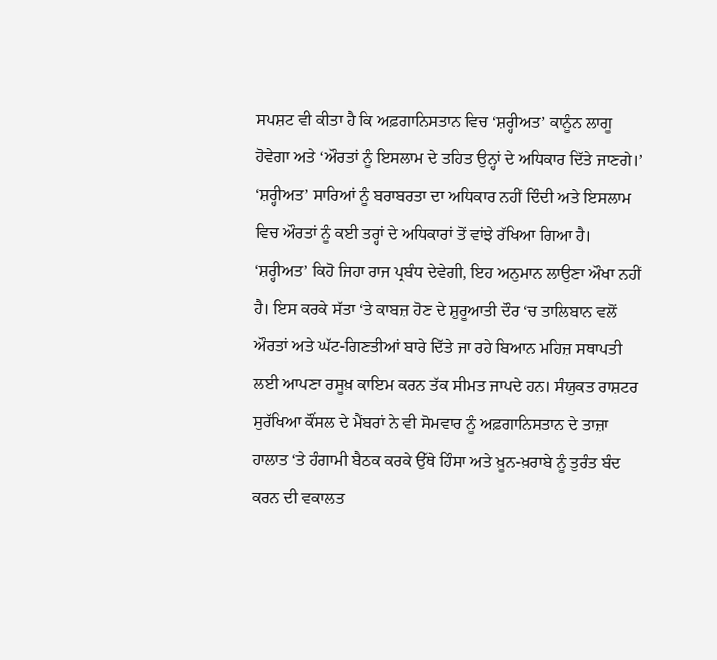ਸਪਸ਼ਟ ਵੀ ਕੀਤਾ ਹੈ ਕਿ ਅਫ਼ਗਾਨਿਸਤਾਨ ਵਿਚ ‘ਸ਼ਰ੍ਹੀਅਤ’ ਕਾਨੂੰਨ ਲਾਗੂ ਹੋਵੇਗਾ ਅਤੇ ‘ਔਰਤਾਂ ਨੂੰ ਇਸਲਾਮ ਦੇ ਤਹਿਤ ਉਨ੍ਹਾਂ ਦੇ ਅਧਿਕਾਰ ਦਿੱਤੇ ਜਾਣਗੇ।’ ‘ਸ਼ਰ੍ਹੀਅਤ’ ਸਾਰਿਆਂ ਨੂੰ ਬਰਾਬਰਤਾ ਦਾ ਅਧਿਕਾਰ ਨਹੀਂ ਦਿੰਦੀ ਅਤੇ ਇਸਲਾਮ ਵਿਚ ਔਰਤਾਂ ਨੂੰ ਕਈ ਤਰ੍ਹਾਂ ਦੇ ਅਧਿਕਾਰਾਂ ਤੋਂ ਵਾਂਝੇ ਰੱਖਿਆ ਗਿਆ ਹੈ। ‘ਸ਼ਰ੍ਹੀਅਤ’ ਕਿਹੋ ਜਿਹਾ ਰਾਜ ਪ੍ਰਬੰਧ ਦੇਵੇਗੀ, ਇਹ ਅਨੁਮਾਨ ਲਾਉਣਾ ਔਖਾ ਨਹੀਂ ਹੈ। ਇਸ ਕਰਕੇ ਸੱਤਾ ‘ਤੇ ਕਾਬਜ਼ ਹੋਣ ਦੇ ਸ਼ੁਰੂਆਤੀ ਦੌਰ ‘ਚ ਤਾਲਿਬਾਨ ਵਲੋਂ ਔਰਤਾਂ ਅਤੇ ਘੱਟ-ਗਿਣਤੀਆਂ ਬਾਰੇ ਦਿੱਤੇ ਜਾ ਰਹੇ ਬਿਆਨ ਮਹਿਜ਼ ਸਥਾਪਤੀ ਲਈ ਆਪਣਾ ਰਸੂਖ਼ ਕਾਇਮ ਕਰਨ ਤੱਕ ਸੀਮਤ ਜਾਪਦੇ ਹਨ। ਸੰਯੁਕਤ ਰਾਸ਼ਟਰ ਸੁਰੱਖਿਆ ਕੌਂਸਲ ਦੇ ਮੈਂਬਰਾਂ ਨੇ ਵੀ ਸੋਮਵਾਰ ਨੂੰ ਅਫ਼ਗਾਨਿਸਤਾਨ ਦੇ ਤਾਜ਼ਾ ਹਾਲਾਤ ‘ਤੇ ਹੰਗਾਮੀ ਬੈਠਕ ਕਰਕੇ ਉੱਥੇ ਹਿੰਸਾ ਅਤੇ ਖ਼ੂਨ-ਖ਼ਰਾਬੇ ਨੂੰ ਤੁਰੰਤ ਬੰਦ ਕਰਨ ਦੀ ਵਕਾਲਤ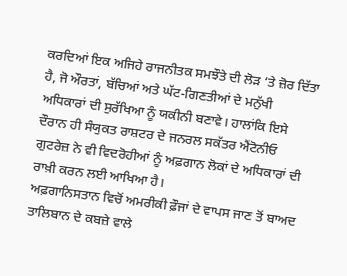ਕਰਦਿਆਂ ਇਕ ਅਜਿਹੇ ਰਾਜਨੀਤਕ ਸਮਝੌਤੇ ਦੀ ਲੋੜ ‘ਤੇ ਜ਼ੋਰ ਦਿੱਤਾ ਹੈ, ਜੋ ਔਰਤਾਂ, ਬੱਚਿਆਂ ਅਤੇ ਘੱਟ-ਗਿਣਤੀਆਂ ਦੇ ਮਨੁੱਖੀ ਅਧਿਕਾਰਾਂ ਦੀ ਸੁਰੱਖਿਆ ਨੂੰ ਯਕੀਨੀ ਬਣਾਵੇ। ਹਾਲਾਂਕਿ ਇਸੇ ਦੌਰਾਨ ਹੀ ਸੰਯੁਕਤ ਰਾਸ਼ਟਰ ਦੇ ਜਨਰਲ ਸਕੱਤਰ ਐਂਟੋਨੀਓ ਗੁਟਰੇਜ਼ ਨੇ ਵੀ ਵਿਦਰੋਹੀਆਂ ਨੂੰ ਅਫ਼ਗਾਨ ਲੋਕਾਂ ਦੇ ਅਧਿਕਾਰਾਂ ਦੀ ਰਾਖ਼ੀ ਕਰਨ ਲਈ ਆਖਿਆ ਹੈ।
ਅਫ਼ਗਾਨਿਸਤਾਨ ਵਿਚੋਂ ਅਮਰੀਕੀ ਫ਼ੌਜਾਂ ਦੇ ਵਾਪਸ ਜਾਣ ਤੋਂ ਬਾਅਦ ਤਾਲਿਬਾਨ ਦੇ ਕਬਜ਼ੇ ਵਾਲੇ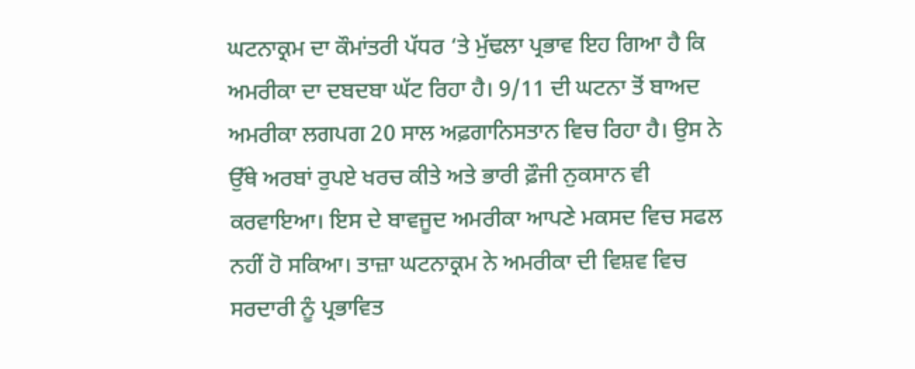ਘਟਨਾਕ੍ਰਮ ਦਾ ਕੌਮਾਂਤਰੀ ਪੱਧਰ ‘ਤੇ ਮੁੱਢਲਾ ਪ੍ਰਭਾਵ ਇਹ ਗਿਆ ਹੈ ਕਿ ਅਮਰੀਕਾ ਦਾ ਦਬਦਬਾ ਘੱਟ ਰਿਹਾ ਹੈ। 9/11 ਦੀ ਘਟਨਾ ਤੋਂ ਬਾਅਦ ਅਮਰੀਕਾ ਲਗਪਗ 20 ਸਾਲ ਅਫ਼ਗਾਨਿਸਤਾਨ ਵਿਚ ਰਿਹਾ ਹੈ। ਉਸ ਨੇ ਉੱਥੇ ਅਰਬਾਂ ਰੁਪਏ ਖਰਚ ਕੀਤੇ ਅਤੇ ਭਾਰੀ ਫ਼ੌਜੀ ਨੁਕਸਾਨ ਵੀ ਕਰਵਾਇਆ। ਇਸ ਦੇ ਬਾਵਜੂਦ ਅਮਰੀਕਾ ਆਪਣੇ ਮਕਸਦ ਵਿਚ ਸਫਲ ਨਹੀਂ ਹੋ ਸਕਿਆ। ਤਾਜ਼ਾ ਘਟਨਾਕ੍ਰਮ ਨੇ ਅਮਰੀਕਾ ਦੀ ਵਿਸ਼ਵ ਵਿਚ ਸਰਦਾਰੀ ਨੂੰ ਪ੍ਰਭਾਵਿਤ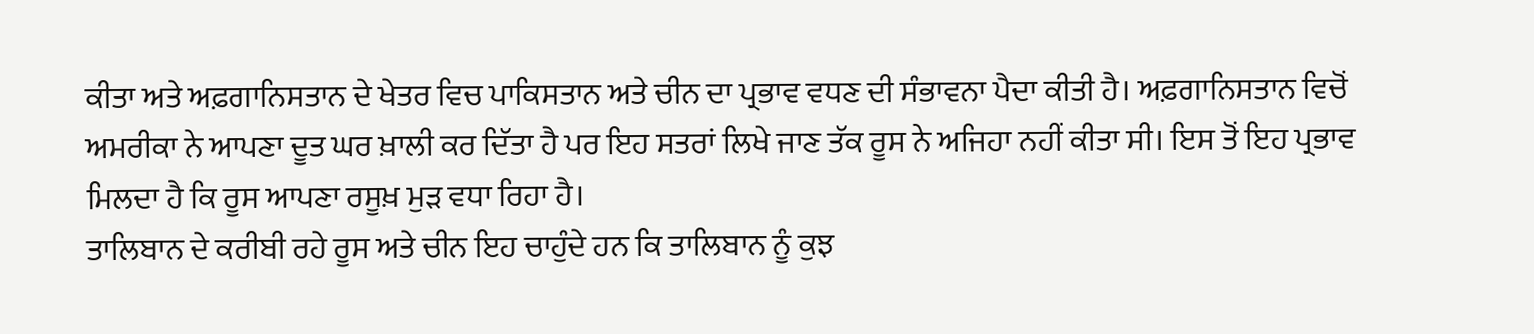ਕੀਤਾ ਅਤੇ ਅਫ਼ਗਾਨਿਸਤਾਨ ਦੇ ਖੇਤਰ ਵਿਚ ਪਾਕਿਸਤਾਨ ਅਤੇ ਚੀਨ ਦਾ ਪ੍ਰਭਾਵ ਵਧਣ ਦੀ ਸੰਭਾਵਨਾ ਪੈਦਾ ਕੀਤੀ ਹੈ। ਅਫ਼ਗਾਨਿਸਤਾਨ ਵਿਚੋਂ ਅਮਰੀਕਾ ਨੇ ਆਪਣਾ ਦੂਤ ਘਰ ਖ਼ਾਲੀ ਕਰ ਦਿੱਤਾ ਹੈ ਪਰ ਇਹ ਸਤਰਾਂ ਲਿਖੇ ਜਾਣ ਤੱਕ ਰੂਸ ਨੇ ਅਜਿਹਾ ਨਹੀਂ ਕੀਤਾ ਸੀ। ਇਸ ਤੋਂ ਇਹ ਪ੍ਰਭਾਵ ਮਿਲਦਾ ਹੈ ਕਿ ਰੂਸ ਆਪਣਾ ਰਸੂਖ਼ ਮੁੜ ਵਧਾ ਰਿਹਾ ਹੈ।
ਤਾਲਿਬਾਨ ਦੇ ਕਰੀਬੀ ਰਹੇ ਰੂਸ ਅਤੇ ਚੀਨ ਇਹ ਚਾਹੁੰਦੇ ਹਨ ਕਿ ਤਾਲਿਬਾਨ ਨੂੰ ਕੁਝ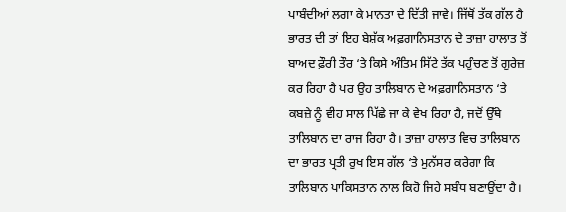ਪਾਬੰਦੀਆਂ ਲਗਾ ਕੇ ਮਾਨਤਾ ਦੇ ਦਿੱਤੀ ਜਾਵੇ। ਜਿੱਥੋਂ ਤੱਕ ਗੱਲ ਹੈ ਭਾਰਤ ਦੀ ਤਾਂ ਇਹ ਬੇਸ਼ੱਕ ਅਫ਼ਗਾਨਿਸਤਾਨ ਦੇ ਤਾਜ਼ਾ ਹਾਲਾਤ ਤੋਂ ਬਾਅਦ ਫ਼ੌਰੀ ਤੌਰ ‘ਤੇ ਕਿਸੇ ਅੰਤਿਮ ਸਿੱਟੇ ਤੱਕ ਪਹੁੰਚਣ ਤੋਂ ਗੁਰੇਜ਼ ਕਰ ਰਿਹਾ ਹੈ ਪਰ ਉਹ ਤਾਲਿਬਾਨ ਦੇ ਅਫ਼ਗਾਨਿਸਤਾਨ ‘ਤੇ ਕਬਜ਼ੇ ਨੂੰ ਵੀਹ ਸਾਲ ਪਿੱਛੇ ਜਾ ਕੇ ਵੇਖ ਰਿਹਾ ਹੈ, ਜਦੋਂ ਉੱਥੇ ਤਾਲਿਬਾਨ ਦਾ ਰਾਜ ਰਿਹਾ ਹੈ। ਤਾਜ਼ਾ ਹਾਲਾਤ ਵਿਚ ਤਾਲਿਬਾਨ ਦਾ ਭਾਰਤ ਪ੍ਰਤੀ ਰੁਖ ਇਸ ਗੱਲ ‘ਤੇ ਮੁਨੱਸਰ ਕਰੇਗਾ ਕਿ ਤਾਲਿਬਾਨ ਪਾਕਿਸਤਾਨ ਨਾਲ ਕਿਹੋ ਜਿਹੇ ਸਬੰਧ ਬਣਾਉਂਦਾ ਹੈ।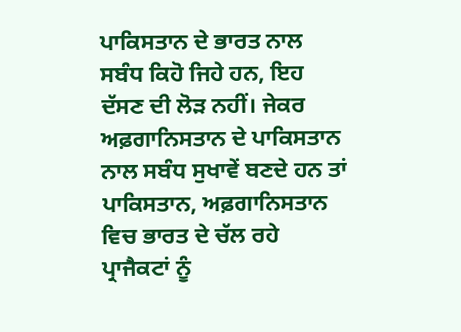ਪਾਕਿਸਤਾਨ ਦੇ ਭਾਰਤ ਨਾਲ ਸਬੰਧ ਕਿਹੋ ਜਿਹੇ ਹਨ, ਇਹ ਦੱਸਣ ਦੀ ਲੋੜ ਨਹੀਂ। ਜੇਕਰ ਅਫ਼ਗਾਨਿਸਤਾਨ ਦੇ ਪਾਕਿਸਤਾਨ ਨਾਲ ਸਬੰਧ ਸੁਖਾਵੇਂ ਬਣਦੇ ਹਨ ਤਾਂ ਪਾਕਿਸਤਾਨ, ਅਫ਼ਗਾਨਿਸਤਾਨ ਵਿਚ ਭਾਰਤ ਦੇ ਚੱਲ ਰਹੇ ਪ੍ਰਾਜੈਕਟਾਂ ਨੂੰ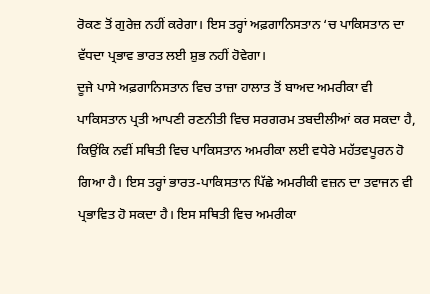ਰੋਕਣ ਤੋਂ ਗੁਰੇਜ਼ ਨਹੀਂ ਕਰੇਗਾ। ਇਸ ਤਰ੍ਹਾਂ ਅਫ਼ਗਾਨਿਸਤਾਨ ‘ਚ ਪਾਕਿਸਤਾਨ ਦਾ ਵੱਧਦਾ ਪ੍ਰਭਾਵ ਭਾਰਤ ਲਈ ਸ਼ੁਭ ਨਹੀਂ ਹੋਵੇਗਾ।
ਦੂਜੇ ਪਾਸੇ ਅਫ਼ਗਾਨਿਸਤਾਨ ਵਿਚ ਤਾਜ਼ਾ ਹਾਲਾਤ ਤੋਂ ਬਾਅਦ ਅਮਰੀਕਾ ਵੀ ਪਾਕਿਸਤਾਨ ਪ੍ਰਤੀ ਆਪਣੀ ਰਣਨੀਤੀ ਵਿਚ ਸਰਗਰਮ ਤਬਦੀਲੀਆਂ ਕਰ ਸਕਦਾ ਹੈ, ਕਿਉਂਕਿ ਨਵੀਂ ਸਥਿਤੀ ਵਿਚ ਪਾਕਿਸਤਾਨ ਅਮਰੀਕਾ ਲਈ ਵਧੇਰੇ ਮਹੱਤਵਪੂਰਨ ਹੋ ਗਿਆ ਹੈ। ਇਸ ਤਰ੍ਹਾਂ ਭਾਰਤ-ਪਾਕਿਸਤਾਨ ਪਿੱਛੇ ਅਮਰੀਕੀ ਵਜ਼ਨ ਦਾ ਤਵਾਜਨ ਵੀ ਪ੍ਰਭਾਵਿਤ ਹੋ ਸਕਦਾ ਹੈ। ਇਸ ਸਥਿਤੀ ਵਿਚ ਅਮਰੀਕਾ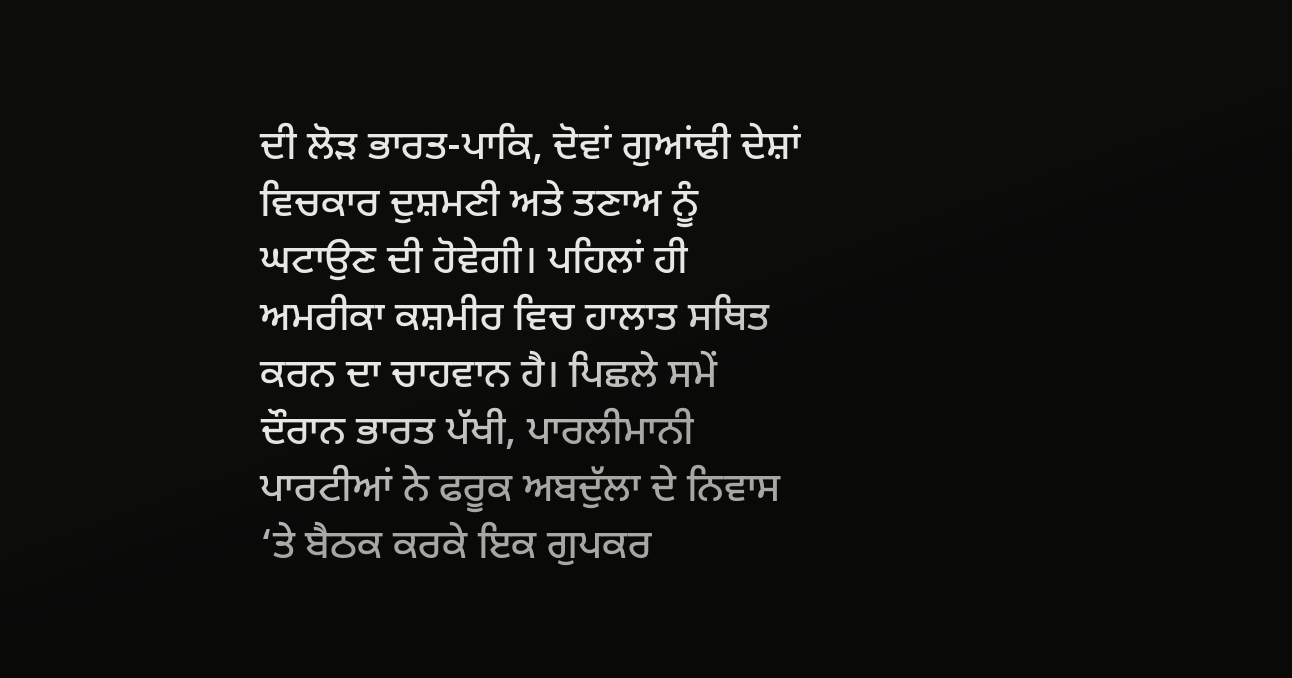ਦੀ ਲੋੜ ਭਾਰਤ-ਪਾਕਿ, ਦੋਵਾਂ ਗੁਆਂਢੀ ਦੇਸ਼ਾਂ ਵਿਚਕਾਰ ਦੁਸ਼ਮਣੀ ਅਤੇ ਤਣਾਅ ਨੂੰ ਘਟਾਉਣ ਦੀ ਹੋਵੇਗੀ। ਪਹਿਲਾਂ ਹੀ ਅਮਰੀਕਾ ਕਸ਼ਮੀਰ ਵਿਚ ਹਾਲਾਤ ਸਥਿਤ ਕਰਨ ਦਾ ਚਾਹਵਾਨ ਹੈ। ਪਿਛਲੇ ਸਮੇਂ ਦੌਰਾਨ ਭਾਰਤ ਪੱਖੀ, ਪਾਰਲੀਮਾਨੀ ਪਾਰਟੀਆਂ ਨੇ ਫਰੂਕ ਅਬਦੁੱਲਾ ਦੇ ਨਿਵਾਸ ‘ਤੇ ਬੈਠਕ ਕਰਕੇ ਇਕ ਗੁਪਕਰ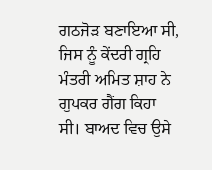ਗਠਜੋੜ ਬਣਾਇਆ ਸੀ, ਜਿਸ ਨੂੰ ਕੇਂਦਰੀ ਗ੍ਰਹਿ ਮੰਤਰੀ ਅਮਿਤ ਸ਼ਾਹ ਨੇ ਗੁਪਕਰ ਗੈਂਗ ਕਿਹਾ ਸੀ। ਬਾਅਦ ਵਿਚ ਉਸੇ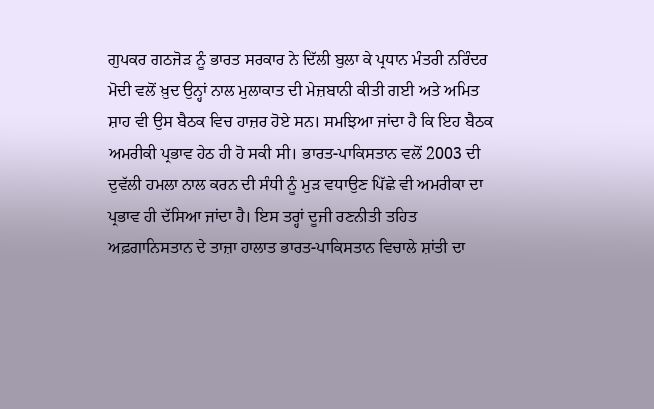ਗੁਪਕਰ ਗਠਜੋੜ ਨੂੰ ਭਾਰਤ ਸਰਕਾਰ ਨੇ ਦਿੱਲੀ ਬੁਲਾ ਕੇ ਪ੍ਰਧਾਨ ਮੰਤਰੀ ਨਰਿੰਦਰ ਮੋਦੀ ਵਲੋਂ ਖ਼ੁਦ ਉਨ੍ਹਾਂ ਨਾਲ ਮੁਲਾਕਾਤ ਦੀ ਮੇਜ਼ਬਾਨੀ ਕੀਤੀ ਗਈ ਅਤੇ ਅਮਿਤ ਸ਼ਾਹ ਵੀ ਉਸ ਬੈਠਕ ਵਿਚ ਹਾਜ਼ਰ ਹੋਏ ਸਨ। ਸਮਝਿਆ ਜਾਂਦਾ ਹੈ ਕਿ ਇਹ ਬੈਠਕ ਅਮਰੀਕੀ ਪ੍ਰਭਾਵ ਹੇਠ ਹੀ ਹੋ ਸਕੀ ਸੀ। ਭਾਰਤ-ਪਾਕਿਸਤਾਨ ਵਲੋਂ 2003 ਦੀ ਦੁਵੱਲੀ ਹਮਲਾ ਨਾਲ ਕਰਨ ਦੀ ਸੰਧੀ ਨੂੰ ਮੁੜ ਵਧਾਉਣ ਪਿੱਛੇ ਵੀ ਅਮਰੀਕਾ ਦਾ ਪ੍ਰਭਾਵ ਹੀ ਦੱਸਿਆ ਜਾਂਦਾ ਹੈ। ਇਸ ਤਰ੍ਹਾਂ ਦੂਜੀ ਰਣਨੀਤੀ ਤਹਿਤ ਅਫ਼ਗਾਨਿਸਤਾਨ ਦੇ ਤਾਜ਼ਾ ਹਾਲਾਤ ਭਾਰਤ-ਪਾਕਿਸਤਾਨ ਵਿਚਾਲੇ ਸ਼ਾਂਤੀ ਦਾ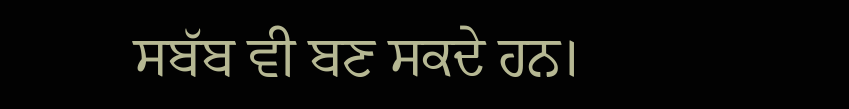ਸਬੱਬ ਵੀ ਬਣ ਸਕਦੇ ਹਨ।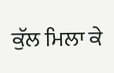ਕੁੱਲ ਮਿਲਾ ਕੇ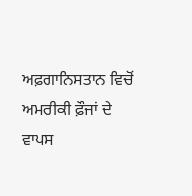ਅਫ਼ਗਾਨਿਸਤਾਨ ਵਿਚੋਂ ਅਮਰੀਕੀ ਫ਼ੌਜਾਂ ਦੇ ਵਾਪਸ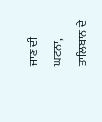ਜਾਣ ਦੀ ਘਟਨਾ, ਤਾਲਿਬਾਨ ਦੇ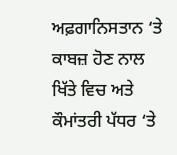ਅਫ਼ਗਾਨਿਸਤਾਨ ‘ਤੇ ਕਾਬਜ਼ ਹੋਣ ਨਾਲ ਖਿੱਤੇ ਵਿਚ ਅਤੇ ਕੌਮਾਂਤਰੀ ਪੱਧਰ ‘ਤੇ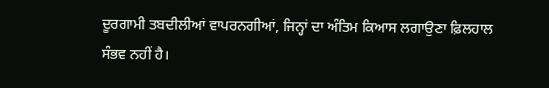ਦੂਰਗਾਮੀ ਤਬਦੀਲੀਆਂ ਵਾਪਰਨਗੀਆਂ, ਜਿਨ੍ਹਾਂ ਦਾ ਅੰਤਿਮ ਕਿਆਸ ਲਗਾਉਣਾ ਫ਼ਿਲਹਾਲ ਸੰਭਵ ਨਹੀਂ ਹੈ।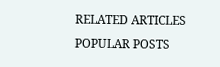RELATED ARTICLES
POPULAR POSTS